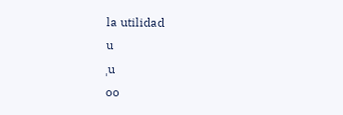la utilidad
u
ˌu
oo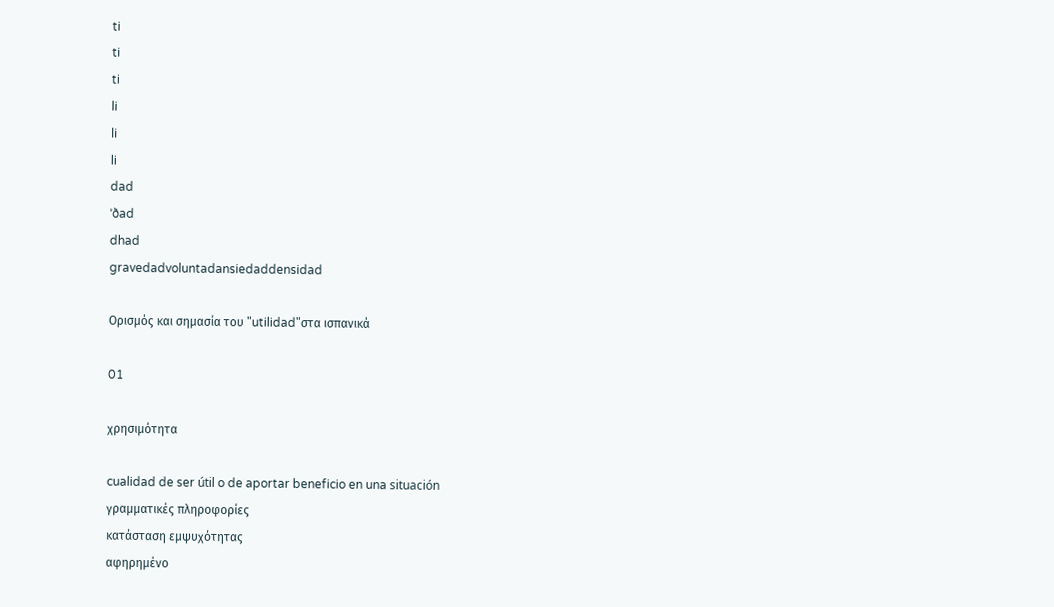ti
ti
ti
li
li
li
dad
ˈðad
dhad
gravedadvoluntadansiedaddensidad

Ορισμός και σημασία του "utilidad"στα ισπανικά

01

χρησιμότητα

cualidad de ser útil o de aportar beneficio en una situación
γραμματικές πληροφορίες
κατάσταση εμψυχότητας
αφηρημένο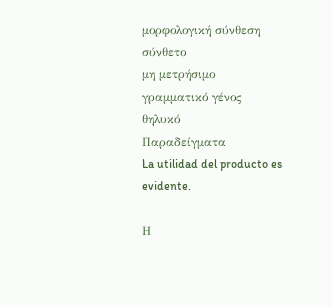μορφολογική σύνθεση
σύνθετο
μη μετρήσιμο
γραμματικό γένος
θηλυκό
Παραδείγματα
La utilidad del producto es evidente.

Η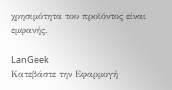χρησιμότητα του προϊόντος είναι εμφανής.

LanGeek
Κατεβάστε την Εφαρμογή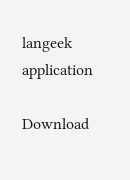langeek application

Download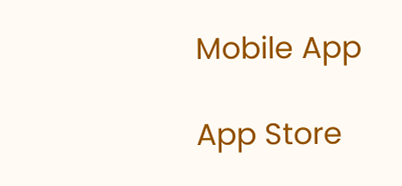Mobile App

App Store